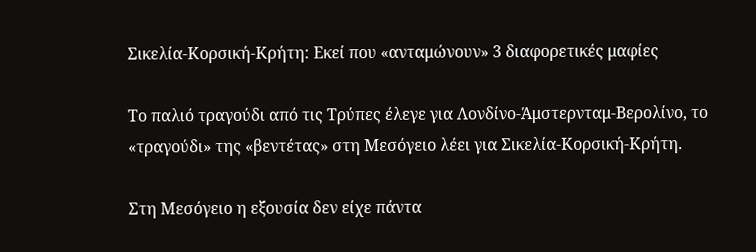Σικελία-Κορσική-Κρήτη: Εκεί που «ανταμώνουν» 3 διαφορετικές μαφίες

Το παλιό τραγούδι από τις Τρύπες έλεγε για Λονδίνο-Άμστερνταμ-Βερολίνο, το «τραγούδι» της «βεντέτας» στη Μεσόγειο λέει για Σικελία-Κορσική-Κρήτη.

Στη Μεσόγειο η εξουσία δεν είχε πάντα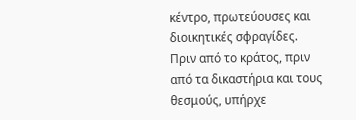κέντρο, πρωτεύουσες και διοικητικές σφραγίδες. Πριν από το κράτος, πριν από τα δικαστήρια και τους θεσμούς, υπήρχε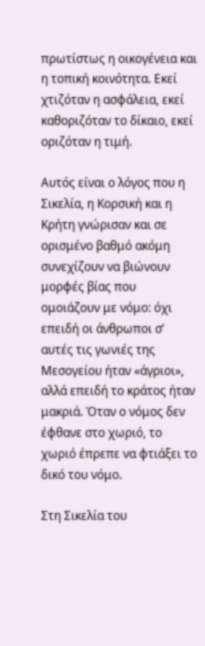πρωτίστως η οικογένεια και η τοπική κοινότητα. Εκεί χτιζόταν η ασφάλεια, εκεί καθοριζόταν το δίκαιο, εκεί οριζόταν η τιμή.

Αυτός είναι ο λόγος που η Σικελία, η Κορσική και η Κρήτη γνώρισαν και σε ορισμένο βαθμό ακόμη συνεχίζουν να βιώνουν μορφές βίας που ομοιάζουν με νόμο: όχι επειδή οι άνθρωποι σ’ αυτές τις γωνιές της Μεσογείου ήταν «άγριοι», αλλά επειδή το κράτος ήταν μακριά. Όταν ο νόμος δεν έφθανε στο χωριό, το χωριό έπρεπε να φτιάξει το δικό του νόμο.

Στη Σικελία του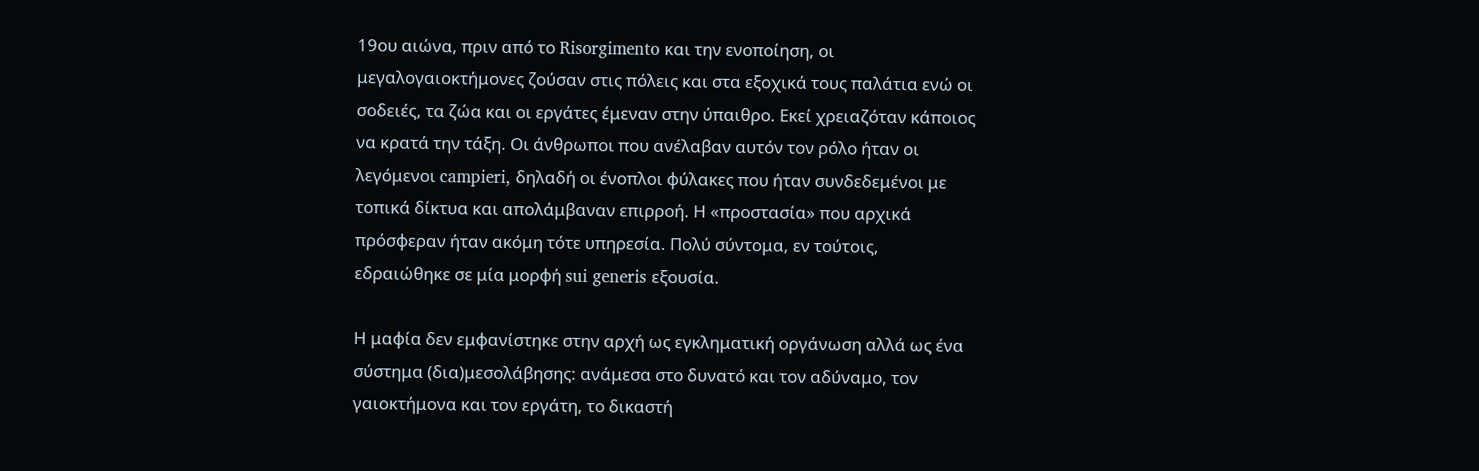19ου αιώνα, πριν από το Risorgimento και την ενοποίηση, οι μεγαλογαιοκτήμονες ζούσαν στις πόλεις και στα εξοχικά τους παλάτια ενώ οι σοδειές, τα ζώα και οι εργάτες έμεναν στην ύπαιθρο. Εκεί χρειαζόταν κάποιος να κρατά την τάξη. Οι άνθρωποι που ανέλαβαν αυτόν τον ρόλο ήταν οι λεγόμενοι campieri, δηλαδή οι ένοπλοι φύλακες που ήταν συνδεδεμένοι με τοπικά δίκτυα και απολάμβαναν επιρροή. Η «προστασία» που αρχικά πρόσφεραν ήταν ακόμη τότε υπηρεσία. Πολύ σύντομα, εν τούτοις, εδραιώθηκε σε μία μορφή sui generis εξουσία.

Η μαφία δεν εμφανίστηκε στην αρχή ως εγκληματική οργάνωση αλλά ως ένα σύστημα (δια)μεσολάβησης: ανάμεσα στο δυνατό και τον αδύναμο, τον γαιοκτήμονα και τον εργάτη, το δικαστή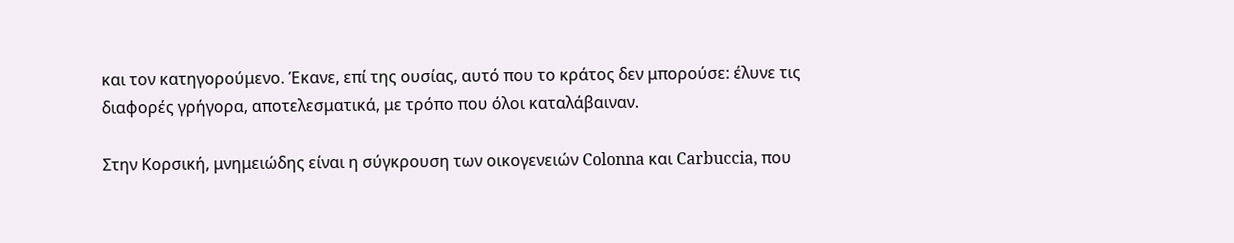και τον κατηγορούμενο. Έκανε, επί της ουσίας, αυτό που το κράτος δεν μπορούσε: έλυνε τις διαφορές γρήγορα, αποτελεσματικά, με τρόπο που όλοι καταλάβαιναν.

Στην Κορσική, μνημειώδης είναι η σύγκρουση των οικογενειών Colonna και Carbuccia, που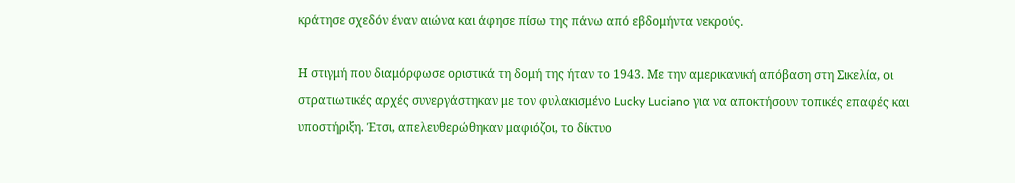κράτησε σχεδόν έναν αιώνα και άφησε πίσω της πάνω από εβδομήντα νεκρούς.

Η στιγμή που διαμόρφωσε οριστικά τη δομή της ήταν το 1943. Με την αμερικανική απόβαση στη Σικελία, οι στρατιωτικές αρχές συνεργάστηκαν με τον φυλακισμένο Lucky Luciano για να αποκτήσουν τοπικές επαφές και υποστήριξη. Έτσι, απελευθερώθηκαν μαφιόζοι, το δίκτυο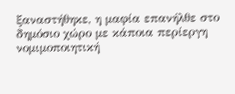ξαναστήθηκε, η μαφία επανήλθε στο δημόσιο χώρο με κάποια περίεργη νομιμοποιητική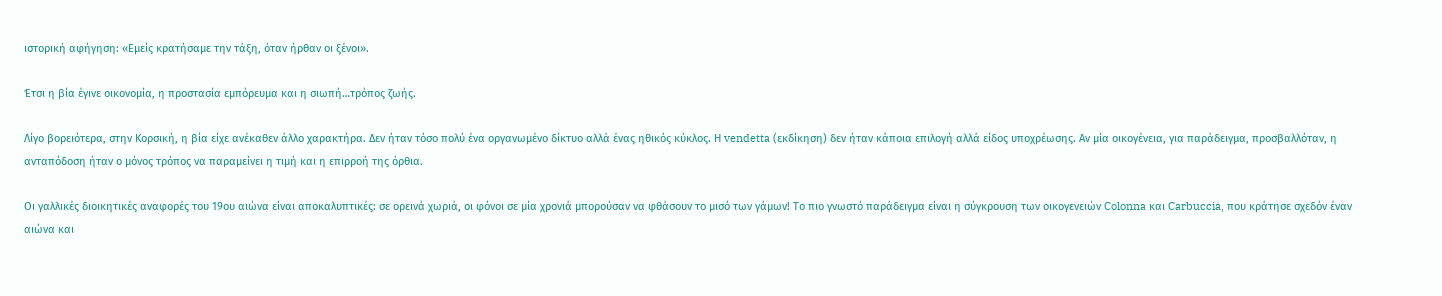ιστορική αφήγηση: «Εμείς κρατήσαμε την τάξη, όταν ήρθαν οι ξένοι».

Έτσι η βία έγινε οικονομία, η προστασία εμπόρευμα και η σιωπή…τρόπος ζωής.

Λίγο βορειότερα, στην Κορσική, η βία είχε ανέκαθεν άλλο χαρακτήρα. Δεν ήταν τόσο πολύ ένα οργανωμένο δίκτυο αλλά ένας ηθικός κύκλος. Η vendetta (εκδίκηση) δεν ήταν κάποια επιλογή αλλά είδος υποχρέωσης. Αν μία οικογένεια, για παράδειγμα, προσβαλλόταν, η ανταπόδοση ήταν ο μόνος τρόπος να παραμείνει η τιμή και η επιρροή της όρθια.

Οι γαλλικές διοικητικές αναφορές του 19ου αιώνα είναι αποκαλυπτικές: σε ορεινά χωριά, οι φόνοι σε μία χρονιά μπορούσαν να φθάσουν το μισό των γάμων! Το πιο γνωστό παράδειγμα είναι η σύγκρουση των οικογενειών Colonna και Carbuccia, που κράτησε σχεδόν έναν αιώνα και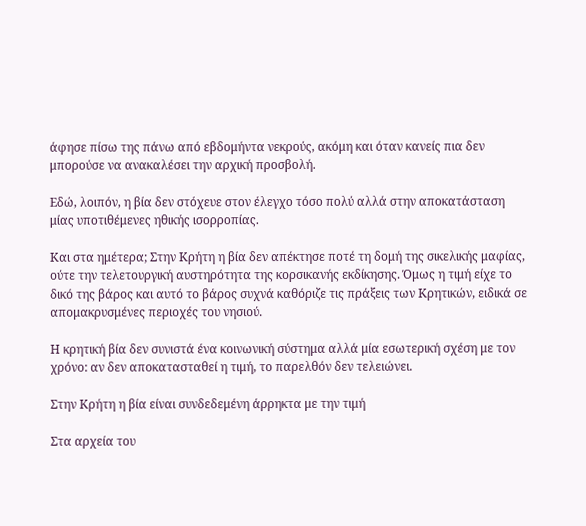άφησε πίσω της πάνω από εβδομήντα νεκρούς, ακόμη και όταν κανείς πια δεν μπορούσε να ανακαλέσει την αρχική προσβολή.

Εδώ, λοιπόν, η βία δεν στόχευε στον έλεγχο τόσο πολύ αλλά στην αποκατάσταση μίας υποτιθέμενες ηθικής ισορροπίας.

Και στα ημέτερα; Στην Κρήτη η βία δεν απέκτησε ποτέ τη δομή της σικελικής μαφίας, ούτε την τελετουργική αυστηρότητα της κορσικανής εκδίκησης. Όμως η τιμή είχε το δικό της βάρος και αυτό το βάρος συχνά καθόριζε τις πράξεις των Κρητικών, ειδικά σε απομακρυσμένες περιοχές του νησιού.

Η κρητική βία δεν συνιστά ένα κοινωνική σύστημα αλλά μία εσωτερική σχέση με τον χρόνο: αν δεν αποκατασταθεί η τιμή, το παρελθόν δεν τελειώνει.

Στην Κρήτη η βία είναι συνδεδεμένη άρρηκτα με την τιμή

Στα αρχεία του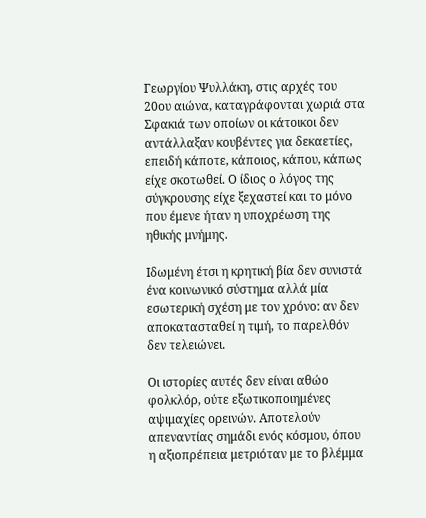Γεωργίου Ψυλλάκη, στις αρχές του 20ου αιώνα, καταγράφονται χωριά στα Σφακιά των οποίων οι κάτοικοι δεν αντάλλαξαν κουβέντες για δεκαετίες, επειδή κάποτε, κάποιος, κάπου, κάπως είχε σκοτωθεί. Ο ίδιος ο λόγος της σύγκρουσης είχε ξεχαστεί και το μόνο που έμενε ήταν η υποχρέωση της ηθικής μνήμης.

Ιδωμένη έτσι η κρητική βία δεν συνιστά ένα κοινωνικό σύστημα αλλά μία εσωτερική σχέση με τον χρόνο: αν δεν αποκατασταθεί η τιμή, το παρελθόν δεν τελειώνει.

Οι ιστορίες αυτές δεν είναι αθώο φολκλόρ, ούτε εξωτικοποιημένες αψιμαχίες ορεινών. Αποτελούν απεναντίας σημάδι ενός κόσμου, όπου η αξιοπρέπεια μετριόταν με το βλέμμα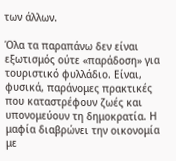των άλλων.

Όλα τα παραπάνω δεν είναι εξωτισμός ούτε «παράδοση» για τουριστικό φυλλάδιο. Είναι, φυσικά, παράνομες πρακτικές που καταστρέφουν ζωές και υπονομεύουν τη δημοκρατία. Η μαφία διαβρώνει την οικονομία με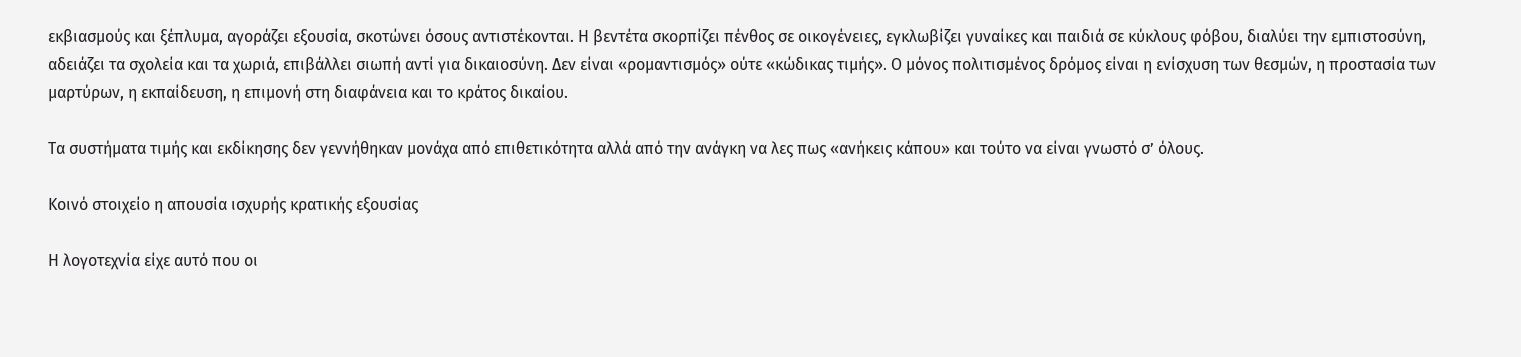εκβιασμούς και ξέπλυμα, αγοράζει εξουσία, σκοτώνει όσους αντιστέκονται. Η βεντέτα σκορπίζει πένθος σε οικογένειες, εγκλωβίζει γυναίκες και παιδιά σε κύκλους φόβου, διαλύει την εμπιστοσύνη, αδειάζει τα σχολεία και τα χωριά, επιβάλλει σιωπή αντί για δικαιοσύνη. Δεν είναι «ρομαντισμός» ούτε «κώδικας τιμής». Ο μόνος πολιτισμένος δρόμος είναι η ενίσχυση των θεσμών, η προστασία των μαρτύρων, η εκπαίδευση, η επιμονή στη διαφάνεια και το κράτος δικαίου.

Τα συστήματα τιμής και εκδίκησης δεν γεννήθηκαν μονάχα από επιθετικότητα αλλά από την ανάγκη να λες πως «ανήκεις κάπου» και τούτο να είναι γνωστό σ’ όλους.

Κοινό στοιχείο η απουσία ισχυρής κρατικής εξουσίας

Η λογοτεχνία είχε αυτό που οι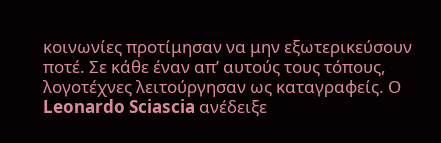κοινωνίες προτίμησαν να μην εξωτερικεύσουν ποτέ. Σε κάθε έναν απ’ αυτούς τους τόπους, λογοτέχνες λειτούργησαν ως καταγραφείς. Ο Leonardo Sciascia ανέδειξε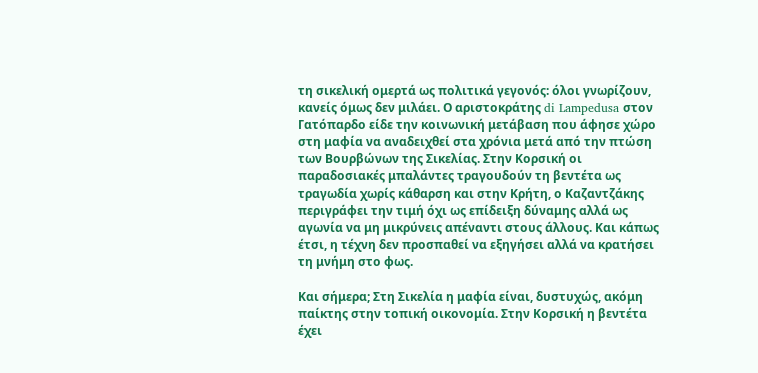τη σικελική ομερτά ως πολιτικά γεγονός: όλοι γνωρίζουν, κανείς όμως δεν μιλάει. Ο αριστοκράτης di Lampedusa στον Γατόπαρδο είδε την κοινωνική μετάβαση που άφησε χώρο στη μαφία να αναδειχθεί στα χρόνια μετά από την πτώση των Βουρβώνων της Σικελίας. Στην Κορσική οι παραδοσιακές μπαλάντες τραγουδούν τη βεντέτα ως τραγωδία χωρίς κάθαρση και στην Κρήτη, ο Καζαντζάκης περιγράφει την τιμή όχι ως επίδειξη δύναμης αλλά ως αγωνία να μη μικρύνεις απέναντι στους άλλους. Και κάπως έτσι, η τέχνη δεν προσπαθεί να εξηγήσει αλλά να κρατήσει τη μνήμη στο φως.

Και σήμερα; Στη Σικελία η μαφία είναι, δυστυχώς, ακόμη παίκτης στην τοπική οικονομία. Στην Κορσική η βεντέτα έχει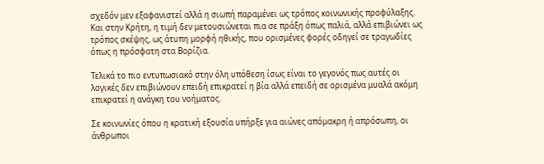σχεδόν μεν εξαφανιστεί αλλά η σιωπή παραμένει ως τρόπος κοινωνικής προφύλαξης. Και στην Κρήτη, η τιμή δεν μετουσιώνεται πια σε πράξη όπως παλιά, αλλά επιβιώνει ως τρόπος σκέψης, ως άτυπη μορφή ηθικής, που ορισμένες φορές οδηγεί σε τραγωδίες όπως η πρόσφατη στα Βορίζια.

Τελικά το πιο εντυπωσιακό στην όλη υπόθεση ίσως είναι το γεγονός πως αυτές οι λογικές δεν επιβιώνουν επειδή επικρατεί η βία αλλά επειδή σε ορισμένα μυαλά ακόμη επικρατεί η ανάγκη του νοήματος.

Σε κοινωνίες όπου η κρατική εξουσία υπήρξε για αιώνες απόμακρη ή απρόσωπη, οι άνθρωποι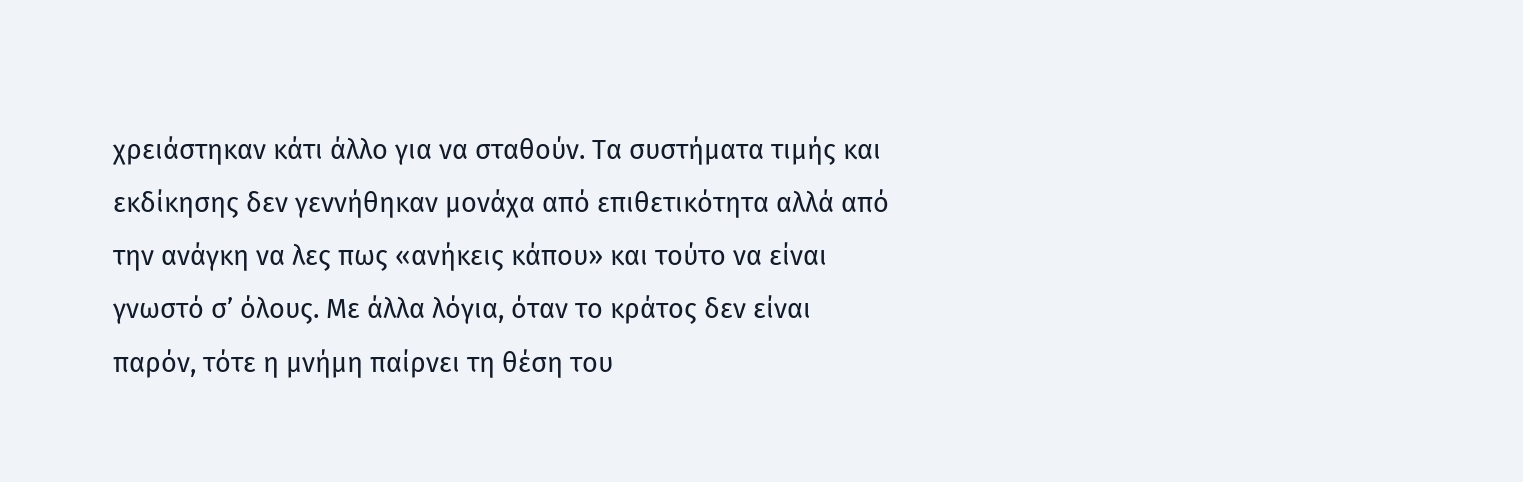χρειάστηκαν κάτι άλλο για να σταθούν. Τα συστήματα τιμής και εκδίκησης δεν γεννήθηκαν μονάχα από επιθετικότητα αλλά από την ανάγκη να λες πως «ανήκεις κάπου» και τούτο να είναι γνωστό σ’ όλους. Με άλλα λόγια, όταν το κράτος δεν είναι παρόν, τότε η μνήμη παίρνει τη θέση του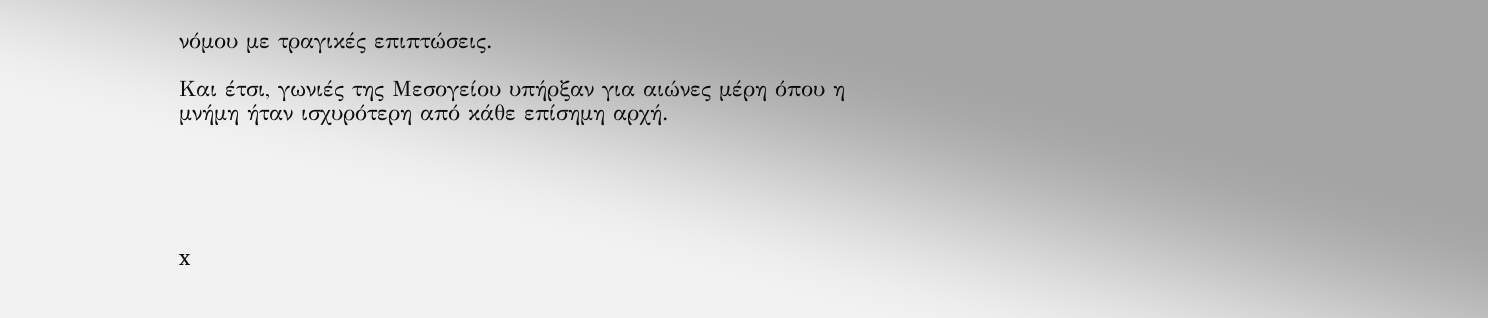νόμου με τραγικές επιπτώσεις.

Και έτσι, γωνιές της Μεσογείου υπήρξαν για αιώνες μέρη όπου η μνήμη ήταν ισχυρότερη από κάθε επίσημη αρχή.





x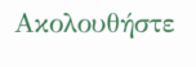Ακολουθήστε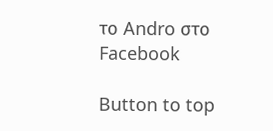το Andro στο Facebook

Button to top